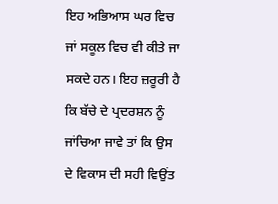ਇਹ ਅਭਿਆਸ ਘਰ ਵਿਚ ਜਾਂ ਸਕੂਲ ਵਿਚ ਵੀ ਕੀਤੇ ਜਾ ਸਕਦੇ ਹਨ। ਇਹ ਜ਼ਰੂਰੀ ਹੈ ਕਿ ਬੱਚੇ ਦੇ ਪ੍ਰਦਰਸ਼ਨ ਨੂੰ ਜਾਂਚਿਆ ਜਾਵੇ ਤਾਂ ਕਿ ਉਸ ਦੇ ਵਿਕਾਸ ਦੀ ਸਹੀ ਵਿਉਂਤ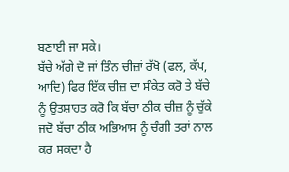ਬਣਾਈ ਜਾ ਸਕੇ।
ਬੱਚੇ ਅੱਗੇ ਦੋ ਜਾਂ ਤਿੰਨ ਚੀਜ਼ਾਂ ਰੱਖੋ (ਫਲ, ਕੱਪ, ਆਦਿ) ਫਿਰ ਇੱਕ ਚੀਜ਼ ਦਾ ਸੰਕੇਤ ਕਰੋ ਤੇ ਬੱਚੇ ਨੂੰ ਉਤਸ਼ਾਹਤ ਕਰੋ ਕਿ ਬੱਚਾ ਠੀਕ ਚੀਜ਼ ਨੂੰ ਚੁੱਕੇ ਜਦੋ ਬੱਚਾ ਠੀਕ ਅਭਿਆਸ ਨੂੰ ਚੰਗੀ ਤਰਾਂ ਨਾਲ ਕਰ ਸਕਦਾ ਹੈ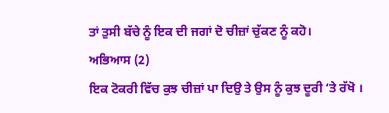ਤਾਂ ਤੁਸੀ ਬੱਚੇ ਨੂੰ ਇਕ ਦੀ ਜਗਾਂ ਦੋ ਚੀਜ਼ਾਂ ਚੁੱਕਣ ਨੂੰ ਕਹੋ।
ਅਭਿਆਸ (2)
ਇਕ ਟੋਕਰੀ ਵਿੱਚ ਕੁਝ ਚੀਜ਼ਾਂ ਪਾ ਦਿਉ ਤੇ ਉਸ ਨੂੰ ਕੁਝ ਦੂਰੀ ‘ਤੇ ਰੱਖੋ ।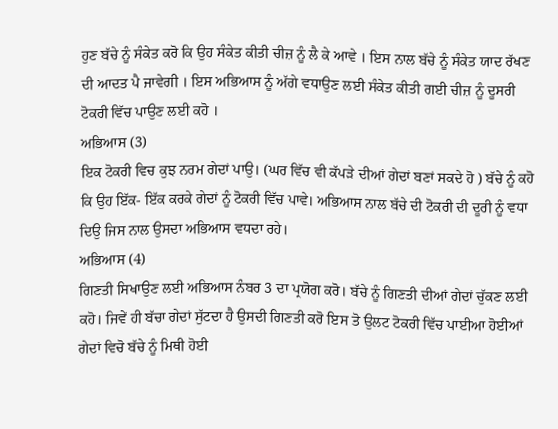ਹੁਣ ਬੱਚੇ ਨੂੰ ਸੰਕੇਤ ਕਰੋ ਕਿ ਉਹ ਸੰਕੇਤ ਕੀਤੀ ਚੀਜ਼ ਨੂੰ ਲੈ ਕੇ ਆਵੇ । ਇਸ ਨਾਲ ਬੱਚੇ ਨੂੰ ਸੰਕੇਤ ਯਾਦ ਰੱਖਣ ਦੀ ਆਦਤ ਪੈ ਜਾਵੇਗੀ । ਇਸ ਅਭਿਆਸ ਨੂੰ ਅੱਗੇ ਵਧਾਉਣ ਲਈ ਸੰਕੇਤ ਕੀਤੀ ਗਈ ਚੀਜ਼ ਨੂੰ ਦੂਸਰੀ ਟੋਕਰੀ ਵਿੱਚ ਪਾਉਣ ਲਈ ਕਹੋ ।
ਅਭਿਆਸ (3)
ਇਕ ਟੋਕਰੀ ਵਿਚ ਕੁਝ ਨਰਮ ਗੇਦਾਂ ਪਾਉ। (ਘਰ ਵਿੱਚ ਵੀ ਕੱਪੜੇ ਦੀਆਂ ਗੇਦਾਂ ਬਣਾਂ ਸਕਦੇ ਹੋ ) ਬੱਚੇ ਨੂੰ ਕਹੋ ਕਿ ਉਹ ਇੱਕ- ਇੱਕ ਕਰਕੇ ਗੇਦਾਂ ਨੂੰ ਟੋਕਰੀ ਵਿੱਚ ਪਾਵੇ। ਅਭਿਆਸ ਨਾਲ ਬੱਚੇ ਦੀ ਟੋਕਰੀ ਦੀ ਦੂਰੀ ਨੂੰ ਵਧਾ ਦਿਉ ਜਿਸ ਨਾਲ ਉਸਦਾ ਅਭਿਆਸ ਵਧਦਾ ਰਹੇ।
ਅਭਿਆਸ (4)
ਗਿਣਤੀ ਸਿਖਾਉਣ ਲਈ ਅਭਿਆਸ ਨੰਬਰ 3 ਦਾ ਪ੍ਰਯੋਗ ਕਰੋ। ਬੱਚੇ ਨੂੰ ਗਿਣਤੀ ਦੀਆਂ ਗੇਦਾਂ ਚੁੱਕਣ ਲਈ ਕਹੋ। ਜਿਵੇਂ ਹੀ ਬੱਚਾ ਗੇਦਾਂ ਸੁੱਟਦਾ ਹੈ ਉਸਦੀ ਗਿਣਤੀ ਕਰੋ ਇਸ ਤੋ ਉਲਟ ਟੋਕਰੀ ਵਿੱਚ ਪਾਈਆ ਹੋਈਆਂ ਗੇਦਾਂ ਵਿਚੋ ਬੱਚੇ ਨੂੰ ਮਿਥੀ ਹੋਈ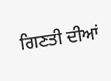ਗਿਣਤੀ ਦੀਆਂ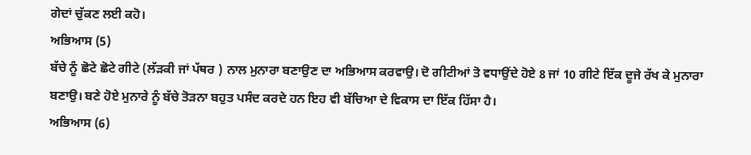ਗੇਦਾਂ ਚੁੱਕਣ ਲਈ ਕਹੋ।
ਅਭਿਆਸ (5)
ਬੱਚੇ ਨੂੰ ਛੋਟੇ ਛੋਟੇ ਗੀਟੇ (ਲੱੜਕੀ ਜਾਂ ਪੱਥਰ ) ਨਾਲ ਮੁਨਾਰਾ ਬਣਾਉਣ ਦਾ ਅਭਿਆਸ ਕਰਵਾਉ। ਦੋ ਗੀਟੀਆਂ ਤੋ ਵਧਾਉਂਦੇ ਹੋਏ 8 ਜਾਂ 10 ਗੀਟੇ ਇੱਕ ਦੂਜੇ ਰੱਖ ਕੇ ਮੁਨਾਰਾ ਬਣਾਉ। ਬਣੇ ਹੋਏ ਮੁਨਾਰੇ ਨੂੰ ਬੱਚੇ ਤੋੜਨਾ ਬਹੁਤ ਪਸੰਦ ਕਰਦੇ ਹਨ ਇਹ ਵੀ ਬੱਚਿਆ ਦੇ ਵਿਕਾਸ ਦਾ ਇੱਕ ਹਿੱਸਾ ਹੈ।
ਅਭਿਆਸ (6)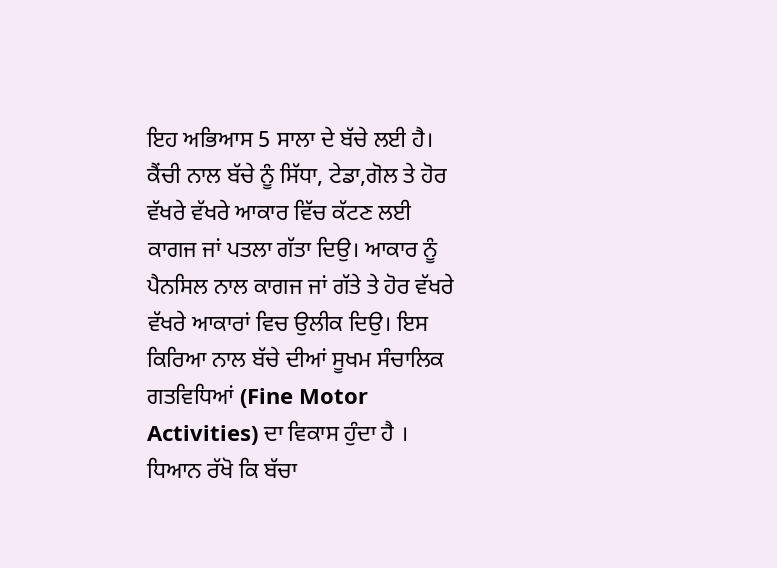ਇਹ ਅਭਿਆਸ 5 ਸਾਲਾ ਦੇ ਬੱਚੇ ਲਈ ਹੈ। ਕੈਂਚੀ ਨਾਲ ਬੱਚੇ ਨੂੰ ਸਿੱਧਾ, ਟੇਡਾ,ਗੋਲ ਤੇ ਹੋਰ ਵੱਖਰੇ ਵੱਖਰੇ ਆਕਾਰ ਵਿੱਚ ਕੱਟਣ ਲਈ ਕਾਗਜ ਜਾਂ ਪਤਲਾ ਗੱਤਾ ਦਿਉ। ਆਕਾਰ ਨੂੰ ਪੈਨਸਿਲ ਨਾਲ ਕਾਗਜ ਜਾਂ ਗੱਤੇ ਤੇ ਹੋਰ ਵੱਖਰੇ ਵੱਖਰੇ ਆਕਾਰਾਂ ਵਿਚ ਉਲੀਕ ਦਿਉ। ਇਸ ਕਿਰਿਆ ਨਾਲ ਬੱਚੇ ਦੀਆਂ ਸੂਖਮ ਸੰਚਾਲਿਕ ਗਤਵਿਧਿਆਂ (Fine Motor Activities) ਦਾ ਵਿਕਾਸ ਹੁੰਦਾ ਹੈ । ਧਿਆਨ ਰੱਖੋ ਕਿ ਬੱਚਾ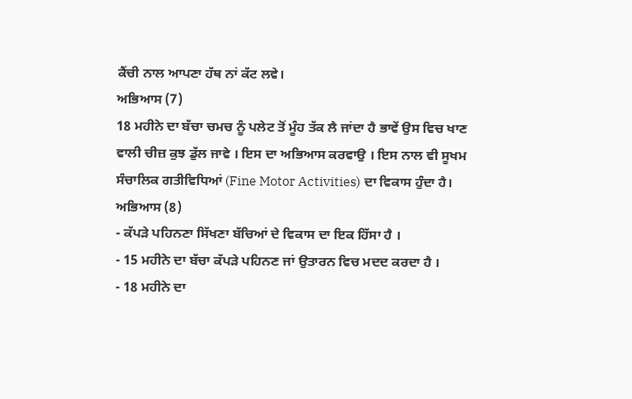ਕੈਂਚੀ ਨਾਲ ਆਪਣਾ ਹੱਥ ਨਾਂ ਕੱਟ ਲਵੇ।
ਅਭਿਆਸ (7)
18 ਮਹੀਨੇ ਦਾ ਬੱਚਾ ਚਮਚ ਨੂੰ ਪਲੇਟ ਤੋਂ ਮੂੰਹ ਤੱਕ ਲੈ ਜਾਂਦਾ ਹੈ ਭਾਵੇਂ ਉਸ ਵਿਚ ਖਾਣ ਵਾਲੀ ਚੀਜ਼ ਕੁਝ ਡੁੱਲ ਜਾਵੇ । ਇਸ ਦਾ ਅਭਿਆਸ ਕਰਵਾਉ । ਇਸ ਨਾਲ ਵੀ ਸੂਖਮ ਸੰਚਾਲਿਕ ਗਤੀਵਿਧਿਆਂ (Fine Motor Activities) ਦਾ ਵਿਕਾਸ ਹੁੰਦਾ ਹੈ।
ਅਭਿਆਸ (8)
- ਕੱਪੜੇ ਪਹਿਨਣਾ ਸਿੱਖਣਾ ਬੱਚਿਆਂ ਦੇ ਵਿਕਾਸ ਦਾ ਇਕ ਹਿੱਸਾ ਹੈ ।
- 15 ਮਹੀਨੇ ਦਾ ਬੱਚਾ ਕੱਪੜੇ ਪਹਿਨਣ ਜਾਂ ਉਤਾਰਨ ਵਿਚ ਮਦਦ ਕਰਦਾ ਹੈ ।
- 18 ਮਹੀਨੇ ਦਾ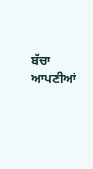ਬੱਚਾ ਆਪਣੀਆਂ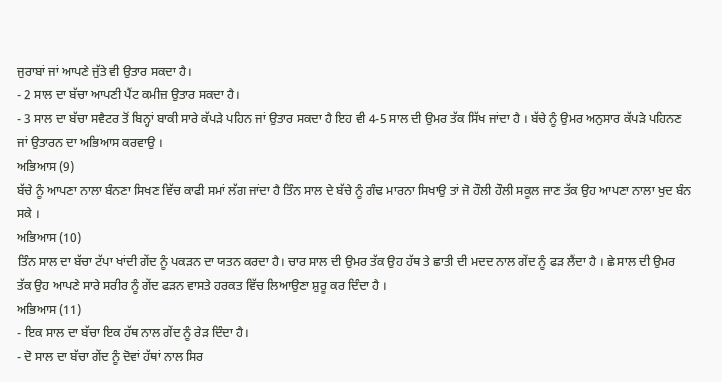ਜੁਰਾਬਾਂ ਜਾਂ ਆਪਣੇ ਜੁੱਤੇ ਵੀ ਉਤਾਰ ਸਕਦਾ ਹੈ।
- 2 ਸਾਲ ਦਾ ਬੱਚਾ ਆਪਣੀ ਪੈਂਟ ਕਮੀਜ਼ ਉਤਾਰ ਸਕਦਾ ਹੈ।
- 3 ਸਾਲ ਦਾ ਬੱਚਾ ਸਵੈਟਰ ਤੋਂ ਬਿਨ੍ਹਾਂ ਬਾਕੀ ਸਾਰੇ ਕੱਪੜੇ ਪਹਿਨ ਜਾਂ ਉਤਾਰ ਸਕਦਾ ਹੈ ਇਹ ਵੀ 4-5 ਸਾਲ ਦੀ ਉਮਰ ਤੱਕ ਸਿੱਖ ਜਾਂਦਾ ਹੈ । ਬੱਚੇ ਨੂੰ ਉਮਰ ਅਨੁਸਾਰ ਕੱਪੜੇ ਪਹਿਨਣ ਜਾਂ ਉਤਾਰਨ ਦਾ ਅਭਿਆਸ ਕਰਵਾਉ ।
ਅਭਿਆਸ (9)
ਬੱਚੇ ਨੂੰ ਆਪਣਾ ਨਾਲਾ ਬੰਨਣਾ ਸਿਖਣ ਵਿੱਚ ਕਾਫੀ ਸਮਾਂ ਲੱਗ ਜਾਂਦਾ ਹੈ ਤਿੰਨ ਸਾਲ ਦੇ ਬੱਚੇ ਨੂੰ ਗੰਢ ਮਾਰਨਾ ਸਿਖਾਉ ਤਾਂ ਜੋ ਹੌਲੀ ਹੌਲੀ ਸਕੂਲ ਜਾਣ ਤੱਕ ਉਹ ਆਪਣਾ ਨਾਲਾ ਖੁਦ ਬੰਨ ਸਕੇ ।
ਅਭਿਆਸ (10)
ਤਿੰਨ ਸਾਲ ਦਾ ਬੱਚਾ ਟੱਪਾ ਖਾਂਦੀ ਗੇਂਦ ਨੂੰ ਪਕੜਨ ਦਾ ਯਤਨ ਕਰਦਾ ਹੈ। ਚਾਰ ਸਾਲ ਦੀ ਉਮਰ ਤੱਕ ਉਹ ਹੱਥ ਤੇ ਛਾਤੀ ਦੀ ਮਦਦ ਨਾਲ ਗੇਂਦ ਨੂੰ ਫੜ ਲੈਂਦਾ ਹੈ । ਛੇ ਸਾਲ ਦੀ ਉਮਰ ਤੱਕ ਉਹ ਆਪਣੇ ਸਾਰੇ ਸਰੀਰ ਨੂੰ ਗੇਂਦ ਫੜਨ ਵਾਸਤੇ ਹਰਕਤ ਵਿੱਚ ਲਿਆਉਣਾ ਸ਼ੁਰੂ ਕਰ ਦਿੰਦਾ ਹੈ ।
ਅਭਿਆਸ (11)
- ਇਕ ਸਾਲ ਦਾ ਬੱਚਾ ਇਕ ਹੱਥ ਨਾਲ ਗੇਂਦ ਨੂੰ ਰੇੜ ਦਿੰਦਾ ਹੈ।
- ਦੋ ਸਾਲ ਦਾ ਬੱਚਾ ਗੇਂਦ ਨੂੰ ਦੋਵਾਂ ਹੱਥਾਂ ਨਾਲ ਸਿਰ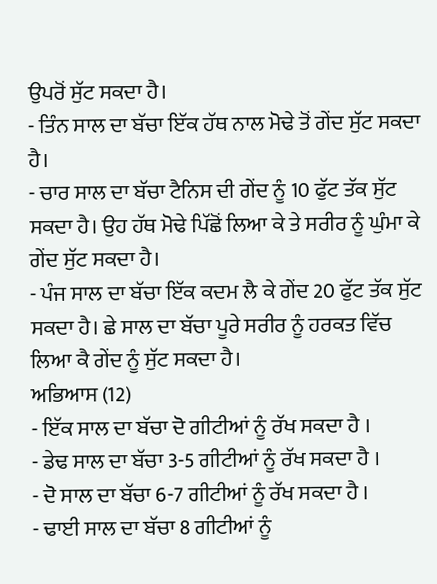ਉਪਰੋਂ ਸੁੱਟ ਸਕਦਾ ਹੈ।
- ਤਿੰਨ ਸਾਲ ਦਾ ਬੱਚਾ ਇੱਕ ਹੱਥ ਨਾਲ ਮੋਢੇ ਤੋਂ ਗੇਂਦ ਸੁੱਟ ਸਕਦਾ ਹੈ।
- ਚਾਰ ਸਾਲ ਦਾ ਬੱਚਾ ਟੈਨਿਸ ਦੀ ਗੇਂਦ ਨੂੰ 10 ਫੁੱਟ ਤੱਕ ਸੁੱਟ ਸਕਦਾ ਹੈ। ਉਹ ਹੱਥ ਮੋਢੇ ਪਿੱਛੋਂ ਲਿਆ ਕੇ ਤੇ ਸਰੀਰ ਨੂੰ ਘੁੰਮਾ ਕੇ ਗੇਂਦ ਸੁੱਟ ਸਕਦਾ ਹੈ।
- ਪੰਜ ਸਾਲ ਦਾ ਬੱਚਾ ਇੱਕ ਕਦਮ ਲੈ ਕੇ ਗੇਂਦ 20 ਫੁੱਟ ਤੱਕ ਸੁੱਟ ਸਕਦਾ ਹੈ। ਛੇ ਸਾਲ ਦਾ ਬੱਚਾ ਪੂਰੇ ਸਰੀਰ ਨੂੰ ਹਰਕਤ ਵਿੱਚ ਲਿਆ ਕੈ ਗੇਂਦ ਨੂੰ ਸੁੱਟ ਸਕਦਾ ਹੈ।
ਅਭਿਆਸ (12)
- ਇੱਕ ਸਾਲ ਦਾ ਬੱਚਾ ਦੋ ਗੀਟੀਆਂ ਨੂੰ ਰੱਖ ਸਕਦਾ ਹੈ ।
- ਡੇਢ ਸਾਲ ਦਾ ਬੱਚਾ 3-5 ਗੀਟੀਆਂ ਨੂੰ ਰੱਖ ਸਕਦਾ ਹੈ ।
- ਦੋ ਸਾਲ ਦਾ ਬੱਚਾ 6-7 ਗੀਟੀਆਂ ਨੂੰ ਰੱਖ ਸਕਦਾ ਹੈ ।
- ਢਾਈ ਸਾਲ ਦਾ ਬੱਚਾ 8 ਗੀਟੀਆਂ ਨੂੰ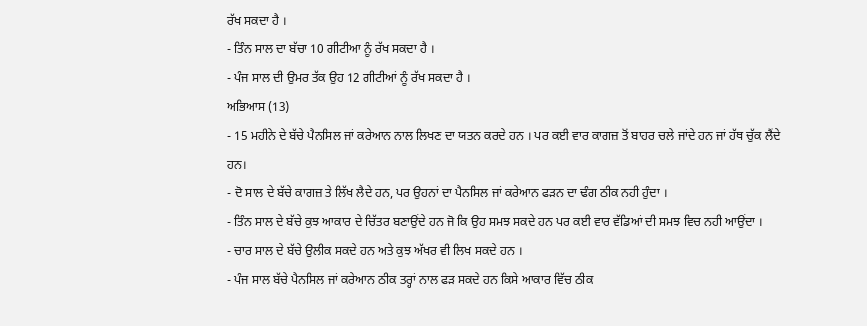ਰੱਖ ਸਕਦਾ ਹੈ ।
- ਤਿੰਨ ਸਾਲ ਦਾ ਬੱਚਾ 10 ਗੀਟੀਆ ਨੂੰ ਰੱਖ ਸਕਦਾ ਹੈ ।
- ਪੰਜ ਸਾਲ ਦੀ ਉਮਰ ਤੱਕ ਉਹ 12 ਗੀਟੀਆਂ ਨੂੰ ਰੱਖ ਸਕਦਾ ਹੈ ।
ਅਭਿਆਸ (13)
- 15 ਮਹੀਨੇ ਦੇ ਬੱਚੇ ਪੈਨਸਿਲ ਜਾਂ ਕਰੇਆਨ ਨਾਲ ਲਿਖਣ ਦਾ ਯਤਨ ਕਰਦੇ ਹਨ । ਪਰ ਕਈ ਵਾਰ ਕਾਗਜ਼ ਤੋਂ ਬਾਹਰ ਚਲੇ ਜਾਂਦੇ ਹਨ ਜਾਂ ਹੱਥ ਚੁੱਕ ਲੈਂਦੇ ਹਨ।
- ਦੋ ਸਾਲ ਦੇ ਬੱਚੇ ਕਾਗਜ਼ ਤੇ ਲਿੱਖ ਲੈਦੇ ਹਨ, ਪਰ ਉਹਨਾਂ ਦਾ ਪੈਨਸਿਲ ਜਾਂ ਕਰੇਆਨ ਫੜਨ ਦਾ ਢੰਗ ਠੀਕ ਨਹੀ ਹੁੰਦਾ ।
- ਤਿੰਨ ਸਾਲ ਦੇ ਬੱਚੇ ਕੁਝ ਆਕਾਰ ਦੇ ਚਿੱਤਰ ਬਣਾਉਂਦੇ ਹਨ ਜੋ ਕਿ ਉਹ ਸਮਝ ਸਕਦੇ ਹਨ ਪਰ ਕਈ ਵਾਰ ਵੱਡਿਆਂ ਦੀ ਸਮਝ ਵਿਚ ਨਹੀ ਆਉਂਦਾ ।
- ਚਾਰ ਸਾਲ ਦੇ ਬੱਚੇ ਉਲੀਕ ਸਕਦੇ ਹਨ ਅਤੇ ਕੁਝ ਅੱਖਰ ਵੀ ਲਿਖ ਸਕਦੇ ਹਨ ।
- ਪੰਜ ਸਾਲ ਬੱਚੇ ਪੈਨਸਿਲ ਜਾਂ ਕਰੇਆਨ ਠੀਕ ਤਰ੍ਹਾਂ ਨਾਲ ਫੜ ਸਕਦੇ ਹਨ ਕਿਸੇ ਆਕਾਰ ਵਿੱਚ ਠੀਕ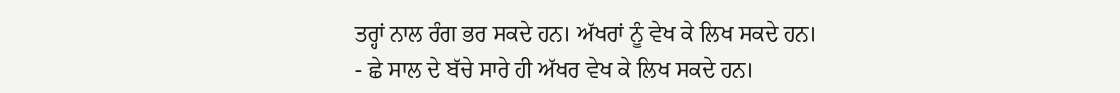ਤਰ੍ਹਾਂ ਨਾਲ ਰੰਗ ਭਰ ਸਕਦੇ ਹਨ। ਅੱਖਰਾਂ ਨੂੰ ਵੇਖ ਕੇ ਲਿਖ ਸਕਦੇ ਹਨ।
- ਛੇ ਸਾਲ ਦੇ ਬੱਚੇ ਸਾਰੇ ਹੀ ਅੱਖਰ ਵੇਖ ਕੇ ਲਿਖ ਸਕਦੇ ਹਨ।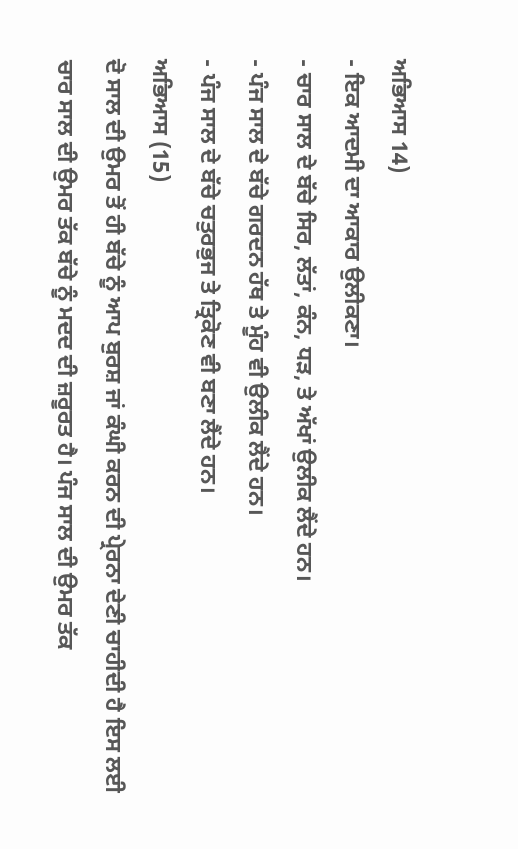ਅਭਿਆਸ 14)
- ਇਕ ਆਦਮੀ ਦਾ ਆਕਾਰ ਉਲੀਕਣਾ।
- ਚਾਰ ਸਾਲ ਦੇ ਬੱਚੇ ਸਿਰ, ਲੱਤਾਂ, ਕੰਨ, ਧੜ, ਤੇ ਅੱਖਾਂ ਉਲੀਕ ਲੈਂਦੇ ਹਨ।
- ਪੰਜ ਸਾਲ ਦੇ ਬੱਚੇ ਗਰਦਨ ਹੱਥ ਤੇ ਮੂੰਹ ਵੀ ਉਲੀਕ ਲੈਂਦੇ ਹਨ।
- ਪੰਜ ਸਾਲ ਦੇ ਬੱਚੇ ਚਤੁਰਭੁਜ ਤੇ ਤ੍ਰਿਕੋਣ ਵੀ ਬਣਾ ਲੈਂਦੇ ਹਨ।
ਅਭਿਆਸ (15)
ਦੋ ਸਾਲ ਦੀ ਉਮਰ ਤੋਂ ਹੀ ਬੱਚੇ ਨੂੰ ਆਪ ਬੁਰਸ਼ ਜਾਂ ਕੰਘੀ ਕਰਨ ਦੀ ਪ੍ਰੇਰਨਾ ਦੇਣੀ ਚਾਹੀਦੀ ਹੈ ਇਸ ਲਈ ਚਾਰ ਸਾਲ ਦੀ ਉਮਰ ਤੱਕ ਬੱਚੇ ਨੂੰ ਮਦਦ ਦੀ ਜ਼ਰੂਰਤ ਹੈ। ਪੰਜ ਸਾਲ ਦੀ ਉਮਰ ਤੱਕ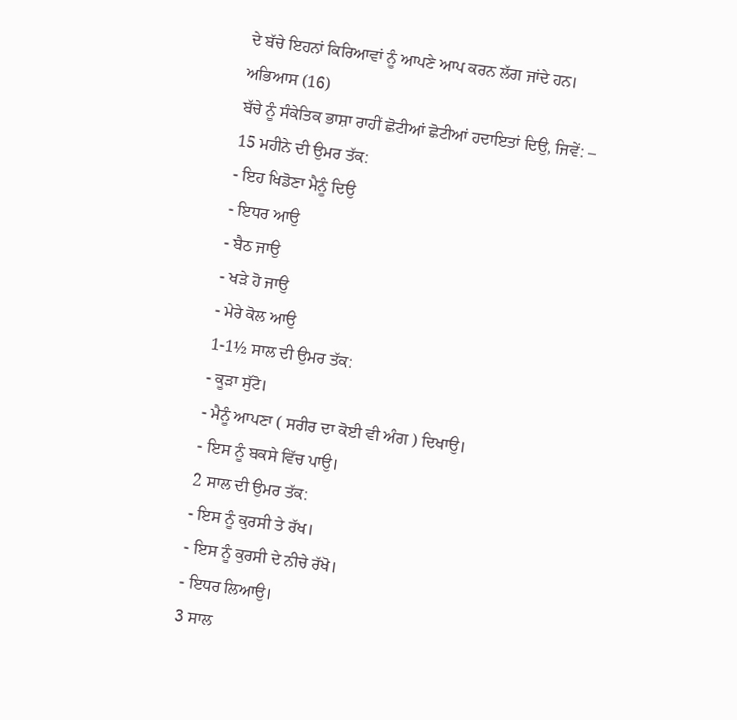ਦੇ ਬੱਚੇ ਇਹਨਾਂ ਕਿਰਿਆਵਾਂ ਨੂੰ ਆਪਣੇ ਆਪ ਕਰਨ ਲੱਗ ਜਾਂਦੇ ਹਨ।
ਅਭਿਆਸ (16)
ਬੱਚੇ ਨੂੰ ਸੰਕੇਤਿਕ ਭਾਸ਼ਾ ਰਾਹੀਂ ਛੋਟੀਆਂ ਛੋਟੀਆਂ ਹਦਾਇਤਾਂ ਦਿਉ, ਜਿਵੇਂ: –
15 ਮਹੀਨੇ ਦੀ ਉਮਰ ਤੱਕ:
- ਇਹ ਖਿਡੋਣਾ ਮੈਨੂੰ ਦਿਉ
- ਇਧਰ ਆਉ
- ਬੈਠ ਜਾਉ
- ਖੜੇ ਹੋ ਜਾਉ
- ਮੇਰੇ ਕੋਲ ਆਉ
1-1½ ਸਾਲ ਦੀ ਉਮਰ ਤੱਕ:
- ਕੂੜਾ ਸੁੱਟੋ।
- ਮੈਨੂੰ ਆਪਣਾ ( ਸਰੀਰ ਦਾ ਕੋਈ ਵੀ ਅੰਗ ) ਦਿਖਾਉ।
- ਇਸ ਨੂੰ ਬਕਸੇ ਵਿੱਚ ਪਾਉ।
2 ਸਾਲ ਦੀ ਉਮਰ ਤੱਕ:
- ਇਸ ਨੂੰ ਕੁਰਸੀ ਤੇ ਰੱਖ।
- ਇਸ ਨੂੰ ਕੁਰਸੀ ਦੇ ਨੀਚੇ ਰੱਖੋ।
- ਇਧਰ ਲਿਆਉ।
3 ਸਾਲ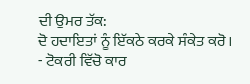ਦੀ ਉਮਰ ਤੱਕ:
ਦੋ ਹਦਾਇਤਾਂ ਨੂੰ ਇੱਕਠੇ ਕਰਕੇ ਸੰਕੇਤ ਕਰੋ।
- ਟੋਕਰੀ ਵਿੱਚੋ ਕਾਰ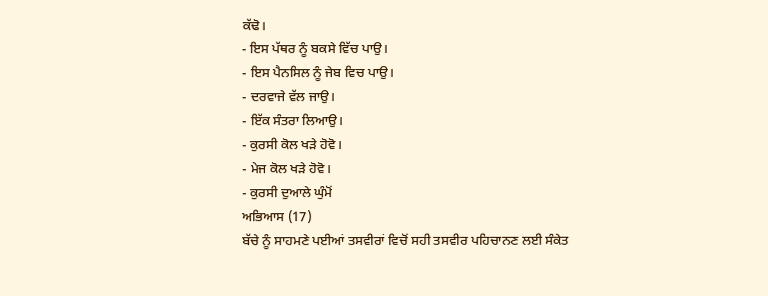ਕੱਢੋ।
- ਇਸ ਪੱਥਰ ਨੂੰ ਬਕਸੇ ਵਿੱਚ ਪਾਉ।
- ਇਸ ਪੈਨਸਿਲ ਨੂੰ ਜੇਬ ਵਿਚ ਪਾਉ।
- ਦਰਵਾਜੇ ਵੱਲ ਜਾਉ।
- ਇੱਕ ਸੰਤਰਾ ਲਿਆਉ।
- ਕੁਰਸੀ ਕੋਲ ਖੜੇ ਹੋਵੋ।
- ਮੇਜ ਕੋਲ ਖੜੇ ਹੋਵੋ।
- ਕੁਰਸੀ ਦੁਆਲੇ ਘੁੰਮੋਂ
ਅਭਿਆਸ (17)
ਬੱਚੇ ਨੂੰ ਸਾਹਮਣੇ ਪਈਆਂ ਤਸਵੀਰਾਂ ਵਿਚੋਂ ਸਹੀ ਤਸਵੀਰ ਪਹਿਚਾਨਣ ਲਈ ਸੰਕੇਤ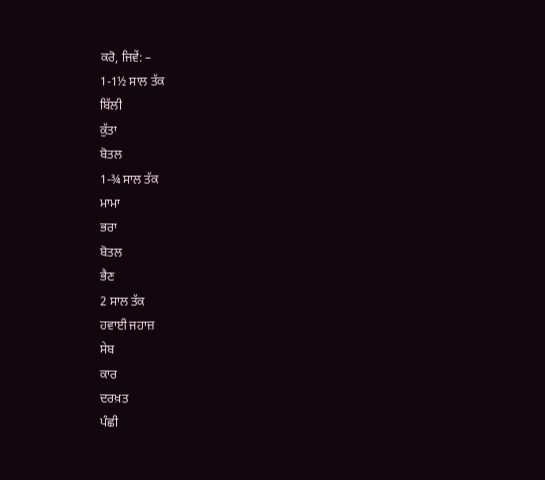ਕਰੋ, ਜਿਵੇਂ: –
1-1½ ਸਾਲ ਤੱਕ
ਬਿੱਲੀ
ਕੁੱਤਾ
ਬੋਤਲ
1-¾ ਸਾਲ ਤੱਕ
ਮਾਮਾ
ਭਰਾ
ਬੋਤਲ
ਭੈਣ
2 ਸਾਲ ਤੱਕ
ਹਵਾਈ ਜਹਾਜ਼
ਸੇਬ
ਕਾਰ
ਦਰਖ਼ਤ
ਪੰਛੀ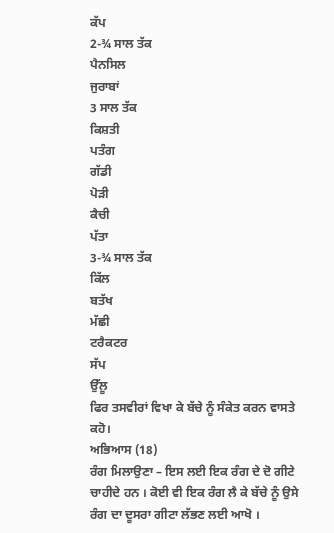ਕੱਪ
2-¾ ਸਾਲ ਤੱਕ
ਪੈਨਸਿਲ
ਜੁਰਾਬਾਂ
3 ਸਾਲ ਤੱਕ
ਕਿਸ਼ਤੀ
ਪਤੰਗ
ਗੱਡੀ
ਪੋੜੀ
ਕੈਚੀ
ਪੱਤਾ
3-¾ ਸਾਲ ਤੱਕ
ਕਿੱਲ
ਬਤੱਖ
ਮੱਛੀ
ਟਰੈਕਟਰ
ਸੱਪ
ਉੱਲੂ
ਫਿਰ ਤਸਵੀਰਾਂ ਵਿਖਾ ਕੇ ਬੱਚੇ ਨੂੰ ਸੰਕੇਤ ਕਰਨ ਵਾਸਤੇ ਕਹੋ।
ਅਭਿਆਸ (18)
ਰੰਗ ਮਿਲਾਉਣਾ – ਇਸ ਲਈ ਇਕ ਰੰਗ ਦੇ ਦੋ ਗੀਟੇ ਚਾਹੀਦੇ ਹਨ । ਕੋਈ ਵੀ ਇਕ ਰੰਗ ਲੈ ਕੇ ਬੱਚੇ ਨੂੰ ਉਸੇ ਰੰਗ ਦਾ ਦੂਸਰਾ ਗੀਟਾ ਲੱਭਣ ਲਈ ਆਖੋ ।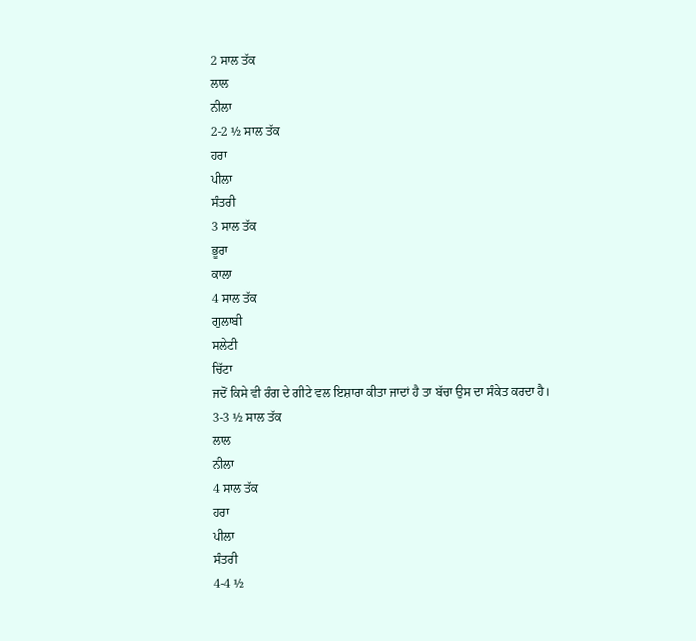2 ਸਾਲ ਤੱਕ
ਲਾਲ
ਨੀਲਾ
2-2 ½ ਸਾਲ ਤੱਕ
ਹਰਾ
ਪੀਲਾ
ਸੰਤਰੀ
3 ਸਾਲ ਤੱਕ
ਭੂਰਾ
ਕਾਲਾ
4 ਸਾਲ ਤੱਕ
ਗੁਲਾਬੀ
ਸਲੇਟੀ
ਚਿੱਟਾ
ਜਦੋਂ ਕਿਸੇ ਵੀ ਰੰਗ ਦੇ ਗੀਟੇ ਵਲ ਇਸ਼ਾਰਾ ਕੀਤਾ ਜਾਦਾਂ ਹੈ ਤਾ ਬੱਚਾ ਉਸ ਦਾ ਸੰਕੇਤ ਕਰਦਾ ਹੈ।
3-3 ½ ਸਾਲ ਤੱਕ
ਲਾਲ
ਨੀਲਾ
4 ਸਾਲ ਤੱਕ
ਹਰਾ
ਪੀਲਾ
ਸੰਤਰੀ
4-4 ½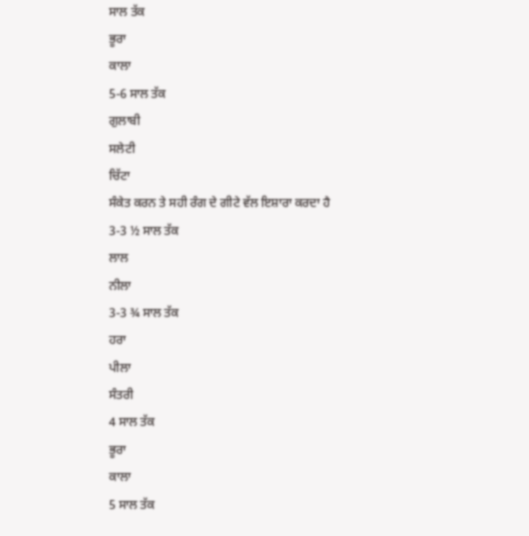ਸਾਲ ਤੱਕ
ਭੂਰਾ
ਕਾਲਾ
5-6 ਸਾਲ ਤੱਕ
ਗੁਲਾਬੀ
ਸਲੇਟੀ
ਚਿੱਟਾ
ਸੰਕੇਤ ਕਰਨ ਤੇ ਸਹੀ ਰੰਗ ਦੇ ਗੀਟੇ ਵੱਲ ਇਸ਼ਾਰਾ ਕਰਦਾ ਹੈ
3-3 ½ ਸਾਲ ਤੱਕ
ਲਾਲ
ਨੀਲਾ
3-3 ¾ ਸਾਲ ਤੱਕ
ਹਰਾ
ਪੀਲਾ
ਸੰਤਰੀ
4 ਸਾਲ ਤੱਕ
ਭੂਰਾ
ਕਾਲਾ
5 ਸਾਲ ਤੱਕ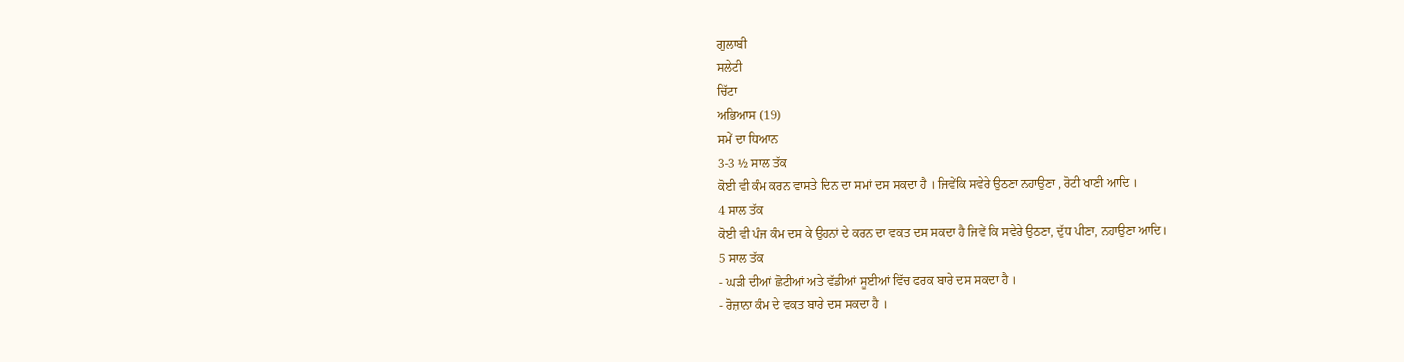ਗੁਲਾਬੀ
ਸਲੇਟੀ
ਚਿੱਟਾ
ਅਭਿਆਸ (19)
ਸਮੇਂ ਦਾ ਧਿਆਨ
3-3 ½ ਸਾਲ ਤੱਕ
ਕੋਈ ਵੀ ਕੰਮ ਕਰਨ ਵਾਸਤੇ ਦਿਨ ਦਾ ਸਮਾਂ ਦਸ ਸਕਦਾ ਹੈ । ਜਿਵੇਂਕਿ ਸਵੇਰੇ ਉਠਣਾ ਨਹਾਉਣਾ , ਰੋਟੀ ਖਾਣੀ ਆਦਿ ।
4 ਸਾਲ ਤੱਕ
ਕੋਈ ਵੀ ਪੰਜ ਕੰਮ ਦਸ ਕੇ ਉਹਨਾਂ ਦੇ ਕਰਨ ਦਾ ਵਕਤ ਦਸ ਸਕਦਾ ਹੈ ਜਿਵੇਂ ਕਿ ਸਵੇਰੇ ਉਠਣਾ, ਦੁੱਧ ਪੀਣਾ, ਨਹਾਉਣਾ ਆਦਿ।
5 ਸਾਲ ਤੱਕ
- ਘੜੀ ਦੀਆਂ ਛੋਟੀਆਂ ਅਤੇ ਵੱਡੀਆਂ ਸੂਈਆਂ ਵਿੱਚ ਫਰਕ ਬਾਰੇ ਦਸ ਸਕਦਾ ਹੈ ।
- ਰੋਜ਼ਾਨਾ ਕੰਮ ਦੇ ਵਕਤ ਬਾਰੇ ਦਸ ਸਕਦਾ ਹੈ ।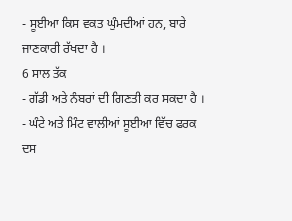- ਸੂਈਆ ਕਿਸ ਵਕਤ ਘੁੰਮਦੀਆਂ ਹਨ, ਬਾਰੇ ਜਾਣਕਾਰੀ ਰੱਖਦਾ ਹੈ ।
6 ਸਾਲ ਤੱਕ
- ਗੱਡੀ ਅਤੇ ਨੰਬਰਾਂ ਦੀ ਗਿਣਤੀ ਕਰ ਸਕਦਾ ਹੈ ।
- ਘੰਟੇ ਅਤੇ ਮਿੰਟ ਵਾਲੀਆਂ ਸੂਈਆ ਵਿੱਚ ਫਰਕ ਦਸ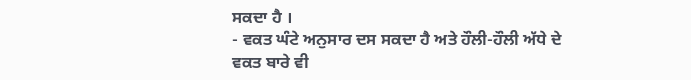ਸਕਦਾ ਹੈ ।
- ਵਕਤ ਘੰਟੇ ਅਨੁਸਾਰ ਦਸ ਸਕਦਾ ਹੈ ਅਤੇ ਹੌਲੀ-ਹੌਲੀ ਅੱਧੇ ਦੇ ਵਕਤ ਬਾਰੇ ਵੀ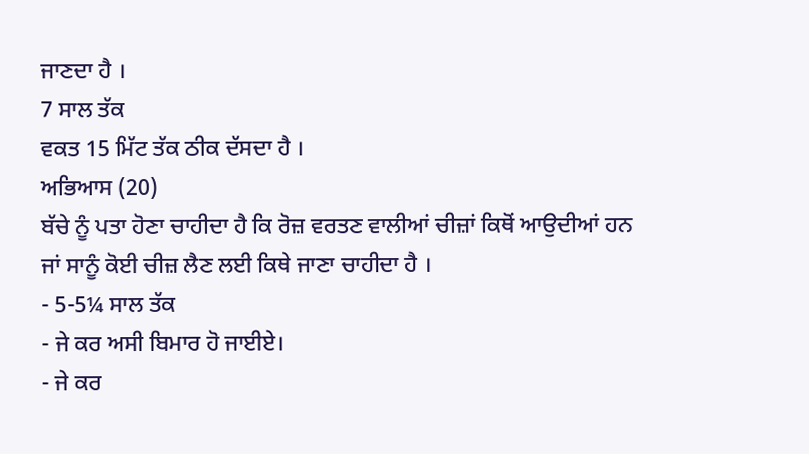ਜਾਣਦਾ ਹੈ ।
7 ਸਾਲ ਤੱਕ
ਵਕਤ 15 ਮਿੱਟ ਤੱਕ ਠੀਕ ਦੱਸਦਾ ਹੈ ।
ਅਭਿਆਸ (20)
ਬੱਚੇ ਨੂੰ ਪਤਾ ਹੋਣਾ ਚਾਹੀਦਾ ਹੈ ਕਿ ਰੋਜ਼ ਵਰਤਣ ਵਾਲੀਆਂ ਚੀਜ਼ਾਂ ਕਿਥੋਂ ਆਉਦੀਆਂ ਹਨ ਜਾਂ ਸਾਨੂੰ ਕੋਈ ਚੀਜ਼ ਲੈਣ ਲਈ ਕਿਥੇ ਜਾਣਾ ਚਾਹੀਦਾ ਹੈ ।
- 5-5¼ ਸਾਲ ਤੱਕ
- ਜੇ ਕਰ ਅਸੀ ਬਿਮਾਰ ਹੋ ਜਾਈਏ।
- ਜੇ ਕਰ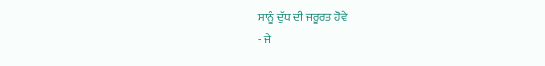ਸਾਨੂੰ ਦੁੱਧ ਦੀ ਜਰੂਰਤ ਹੋਵੇ
- ਜੇ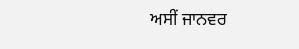ਅਸੀਂ ਜਾਨਵਰ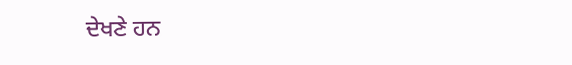ਦੇਖਣੇ ਹਨ